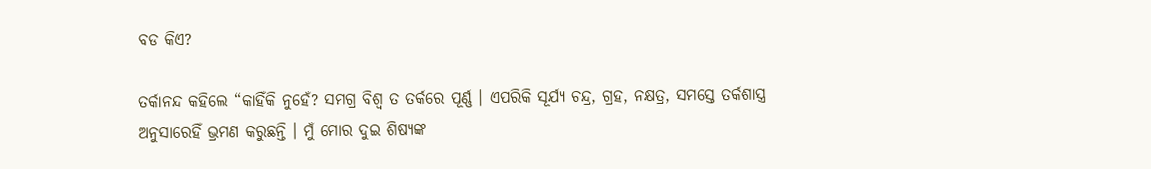ବଡ କିଏ?

ତର୍କାନନ୍ଦ କହିଲେ “କାହିଁକି ନୁହେଁ? ସମଗ୍ର ବିଶ୍ୱ ତ ତର୍କରେ ପୂର୍ଣ୍ଣ । ଏପରିକି ସୂର୍ଯ୍ୟ ଚନ୍ଦ୍ର, ଗ୍ରହ, ନକ୍ଷତ୍ର, ସମସ୍ତେ ତର୍କଶାସ୍ତ୍ର ଅନୁସାରେହିଁ ଭ୍ରମଣ କରୁଛନ୍ତି । ମୁଁ ମୋର ଦୁଇ ଶିଷ୍ୟଙ୍କ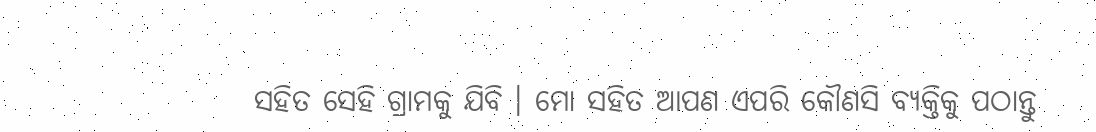ସହିତ ସେହି ଗ୍ରାମକୁ ଯିବି । ମୋ ସହିତ ଆପଣ ଏପରି କୌଣସି ବ୍ୟକ୍ତିକୁ ପଠାନ୍ତୁ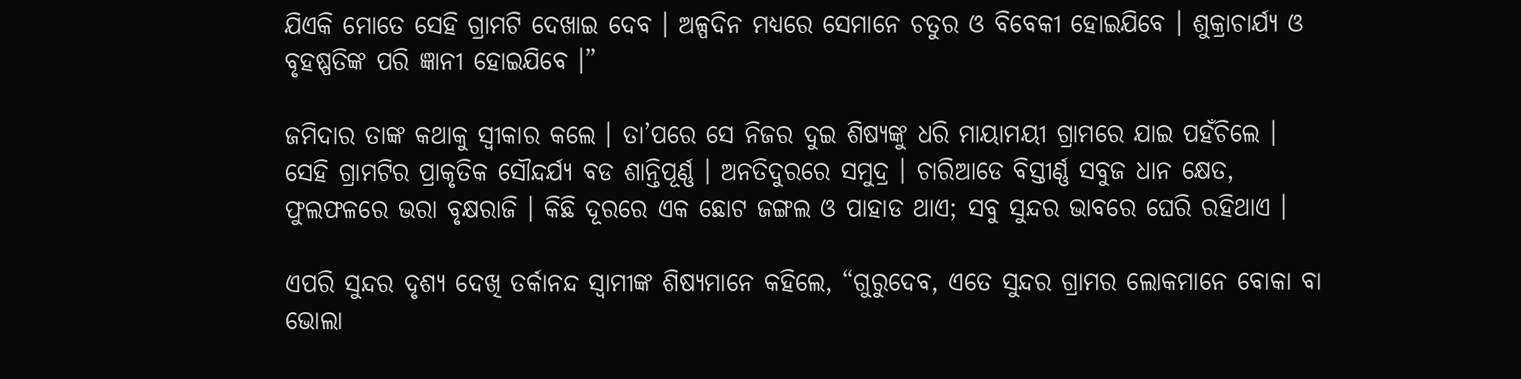ଯିଏକି ମୋତେ ସେହି ଗ୍ରାମଟି ଦେଖାଇ ଦେବ । ଅଳ୍ପଦିନ ମଧ୍ୟରେ ସେମାନେ ଚତୁର ଓ ବିବେକୀ ହୋଇଯିବେ । ଶୁକ୍ରାଚାର୍ଯ୍ୟ ଓ ବୃହଷ୍ପତିଙ୍କ ପରି ଜ୍ଞାନୀ ହୋଇଯିବେ ।”

ଜମିଦାର ତାଙ୍କ କଥାକୁ ସ୍ୱୀକାର କଲେ । ତା’ପରେ ସେ ନିଜର ଦୁଇ ଶିଷ୍ୟଙ୍କୁ ଧରି ମାୟାମୟୀ ଗ୍ରାମରେ ଯାଇ ପହଁଚିଲେ । ସେହି ଗ୍ରାମଟିର ପ୍ରାକୃତିକ ସୌନ୍ଦର୍ଯ୍ୟ ବଡ ଶାନ୍ତିପୂର୍ଣ୍ଣ । ଅନତିଦୁରରେ ସମୁଦ୍ର । ଚାରିଆଡେ ବିସ୍ତୀର୍ଣ୍ଣ ସବୁଜ ଧାନ କ୍ଷେତ, ଫୁଲଫଳରେ ଭରା ବୃକ୍ଷରାଜି । କିଛି ଦୂରରେ ଏକ ଛୋଟ ଜଙ୍ଗଲ ଓ ପାହାଡ ଥାଏ; ସବୁ ସୁନ୍ଦର ଭାବରେ ଘେରି ରହିଥାଏ ।

ଏପରି ସୁନ୍ଦର ଦୃଶ୍ୟ ଦେଖି ତର୍କାନନ୍ଦ ସ୍ୱାମୀଙ୍କ ଶିଷ୍ୟମାନେ କହିଲେ, “ଗୁରୁଦେବ, ଏତେ ସୁନ୍ଦର ଗ୍ରାମର ଲୋକମାନେ ବୋକା ବା ଭୋଲା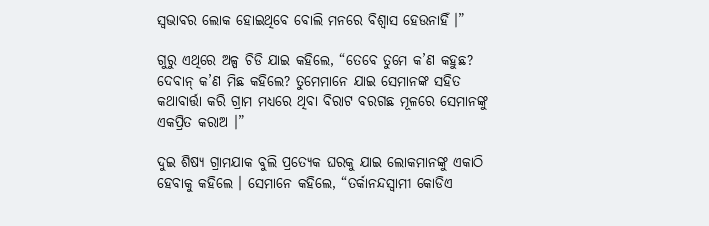ସ୍ୱଭାବର ଲୋକ ହୋଇଥିବେ ବୋଲି ମନରେ ବିଶ୍ୱାସ ହେଉନାହିଁ ।”

ଗୁରୁ ଏଥିରେ ଅଳ୍ପ ଚିଡି ଯାଇ କହିଲେ, “ତେବେ ତୁମେ କ’ଣ କହୁଛ? ଦେବାନ୍ କ’ଣ ମିଛ କହିଲେ? ତୁମେମାନେ ଯାଇ ସେମାନଙ୍କ ସହିତ କଥାବାର୍ତ୍ତା କରି ଗ୍ରାମ ମଧ୍ୟରେ ଥିବା ବିରାଟ ବରଗଛ ମୂଳରେ ସେମାନଙ୍କୁ ଏକପ୍ରିତ କରାଅ ।”

ଦୁଇ ଶିଷ୍ୟ ଗ୍ରାମଯାକ ବୁଲି ପ୍ରତ୍ୟେକ ଘରକୁ ଯାଇ ଲୋକମାନଙ୍କୁ ଏକାଠି ହେବାକୁ କହିଲେ । ସେମାନେ କହିଲେ, “ତର୍କାନନ୍ଦସ୍ୱାମୀ କୋଡିଏ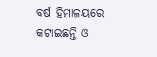ବର୍ଷ ହିମାଳୟରେ କଟାଇଛନ୍ତି ଓ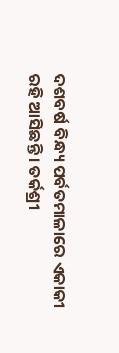ଦଶବର୍ଷ ବିନ୍ଧ୍ୟ ପର୍ବତମାଳାରେ ଏକାକୀ ରହି ଆସିଛନ୍ତି । ତର୍କଶ୍ରୀ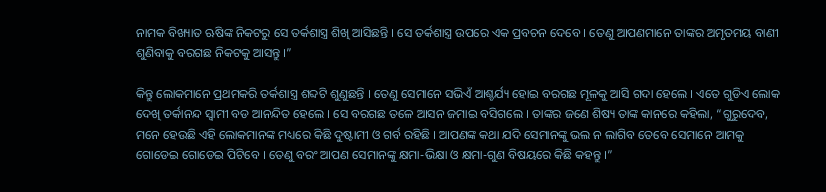ନାମକ ବିଖ୍ୟାତ ଋଷିଙ୍କ ନିକଟରୁ ସେ ତର୍କଶାସ୍ତ୍ର ଶିଖି ଆସିଛନ୍ତି । ସେ ତର୍କଶାସ୍ତ୍ର ଉପରେ ଏକ ପ୍ରବଚନ ଦେବେ । ତେଣୁ ଆପଣମାନେ ତାଙ୍କର ଅମୃତମୟ ବାଣୀ ଶୁଣିବାକୁ ବରଗଛ ନିକଟକୁ ଆସନ୍ତୁ ।”

କିନ୍ତୁ ଲୋକମାନେ ପ୍ରଥମକରି ତର୍କଶାସ୍ତ୍ର ଶବ୍ଦଟି ଶୁଣୁଛନ୍ତି । ତେଣୁ ସେମାନେ ସଭିଏଁ ଆଶ୍ଚର୍ଯ୍ୟ ହୋଇ ବରଗଛ ମୂଳକୁ ଆସି ଗଦା ହେଲେ । ଏତେ ଗୁଡିଏ ଲୋକ ଦେଖି ତର୍କାନନ୍ଦ ସ୍ୱାମୀ ବଡ ଆନନ୍ଦିତ ହେଲେ । ସେ ବରଗଛ ତଳେ ଆସନ ଜମାଇ ବସିଗଲେ । ତାଙ୍କର ଜଣେ ଶିଷ୍ୟ ତାଙ୍କ କାନରେ କହିଲା, “ଗୁରୁଦେବ, ମନେ ହେଉଛି ଏହି ଲୋକମାନଙ୍କ ମଧ୍ୟରେ କିଛି ଦୁଷ୍ଟାମୀ ଓ ଗର୍ବ ରହିଛି । ଆପଣଙ୍କ କଥା ଯଦି ସେମାନଙ୍କୁ ଭଲ ନ ଲାଗିବ ତେବେ ସେମାନେ ଆମକୁ ଗୋଡେଇ ଗୋଡେଇ ପିଟିବେ । ତେଣୁ ବରଂ ଆପଣ ସେମାନଙ୍କୁ କ୍ଷମା-ଭିକ୍ଷା ଓ କ୍ଷମା-ଗୁଣ ବିଷୟରେ କିଛି କହନ୍ତୁ ।”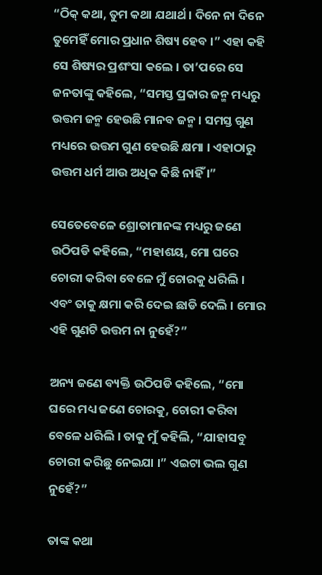“ଠିକ୍ କଥା, ତୁମ କଥା ଯଥାର୍ଥ । ଦିନେ ନା ଦିନେ ତୁମେହିଁ ମୋର ପ୍ରଧାନ ଶିଷ୍ୟ ହେବ ।” ଏହା କହି ସେ ଶିଷ୍ୟର ପ୍ରଶଂସା କଲେ । ତା’ପରେ ସେ ଜନତାଙ୍କୁ କହିଲେ, “ସମସ୍ତ ପ୍ରକାର ଜନ୍ମ ମଧ୍ୟରୁ ଉତ୍ତମ ଜନ୍ମ ହେଉଛି ମାନବ ଜନ୍ମ । ସମସ୍ତ ଗୁଣ ମଧ୍ୟରେ ଉତ୍ତମ ଗୁଣ ହେଉଛି କ୍ଷମା । ଏହାଠାରୁ ଉତ୍ତମ ଧର୍ମ ଆଉ ଅଧିକ କିଛି ନାହିଁ ।”

ସେତେବେଳେ ଶ୍ରୋତାମାନଙ୍କ ମଧ୍ୟରୁ ଜଣେ ଉଠିପଡି କହିଲେ, “ମହାଶୟ, ମୋ ଘରେ ଚୋରୀ କରିବା ବେଳେ ମୁଁ ଚୋରକୁ ଧରିଲି । ଏବଂ ତାକୁ କ୍ଷମା କରି ଦେଇ ଛାଡି ଦେଲି । ମୋର ଏହି ଗୁଣଟି ଉତ୍ତମ ନା ନୁହେଁ?”

ଅନ୍ୟ ଜଣେ ବ୍ୟକ୍ତି ଉଠିପଡି କହିଲେ, “ମୋ ଘରେ ମଧ୍ୟ ଜଣେ ଚୋରକୁ, ଚୋରୀ କରିବା ବେଳେ ଧରିଲି । ତାକୁ ମୁଁ କହିଲି, “ଯାହାସବୁ ଚୋରୀ କରିଛୁ ନେଇଯା ।” ଏଇଟା ଭଲ ଗୁଣ ନୁହେଁ?”

ତାଙ୍କ କଥା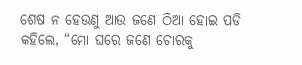ଶେଷ ନ ହେଉଣୁ ଆଉ ଜଣେ ଠିଆ ହୋଇ ପଡି କହିଲେ, “ମୋ ଘରେ ଜଣେ ଚୋରକୁ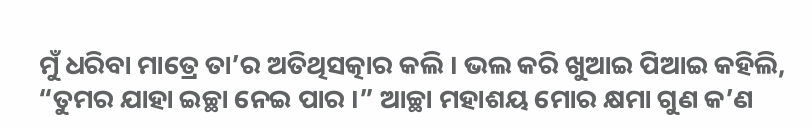ମୁଁ ଧରିବା ମାତ୍ରେ ତା’ର ଅତିଥିସତ୍କାର କଲି । ଭଲ କରି ଖୁଆଇ ପିଆଇ କହିଲି, “ତୁମର ଯାହା ଇଚ୍ଛା ନେଇ ପାର ।” ଆଚ୍ଛା ମହାଶୟ ମୋର କ୍ଷମା ଗୁଣ କ’ଣ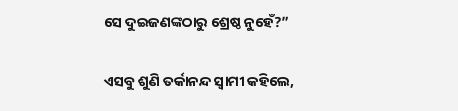ସେ ଦୁଇଜଣଙ୍କଠାରୁ ଶ୍ରେଷ୍ଠ ନୁହେଁ?”

ଏସବୁ ଶୁଣି ତର୍କାନନ୍ଦ ସ୍ୱାମୀ କହିଲେ,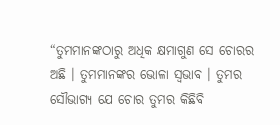“ତୁମମାନଙ୍କଠାରୁ ଅଧିକ କ୍ଷମାଗୁଣ ସେ ଚୋରର ଅଛି । ତୁମମାନଙ୍କର ଭୋଳା ସ୍ୱଭାବ । ତୁମର ସୌଭାଗ୍ୟ ଯେ ଚୋର ତୁମର କିଛିବି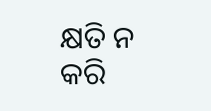କ୍ଷତି ନ କରି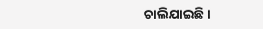ଚାଲିଯାଇଛି ।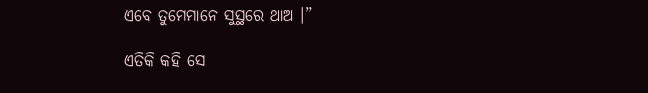ଏବେ ତୁମେମାନେ ସୁସ୍ଥରେ ଥାଅ ।”

ଏତିକି କହି ସେ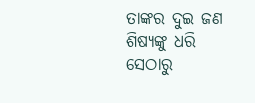ତାଙ୍କର ଦୁଇ ଜଣ ଶିଷ୍ୟଙ୍କୁ ଧରି ସେଠାରୁ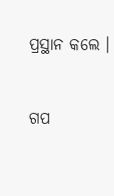ପ୍ରସ୍ଥାନ କଲେ ।


ଗପ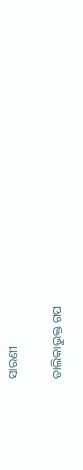ସାରଣୀ

ତାଲିକାଭୁକ୍ତ ଗପ